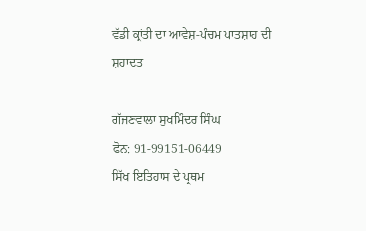ਵੱਡੀ ਕ੍ਰਾਂਤੀ ਦਾ ਆਵੇਸ਼-ਪੰਚਮ ਪਾਤਸ਼ਾਹ ਦੀ ਸ਼ਹਾਦਤ

ਗੱਜਣਵਾਲਾ ਸੁਖਮਿੰਦਰ ਸਿੰਘ
ਫੋਨ: 91-99151-06449
ਸਿੱਖ ਇਤਿਹਾਸ ਦੇ ਪ੍ਰਥਮ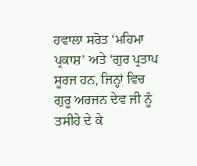ਹਵਾਲਾ ਸਰੋਤ ‘ਮਹਿਮਾ ਪ੍ਰਕਾਸ਼’ ਅਤੇ ‘ਗੁਰ ਪ੍ਰਤਾਪ ਸੂਰਜ ਹਨ, ਜਿਨ੍ਹਾਂ ਵਿਚ ਗੁਰੂ ਅਰਜਨ ਦੇਵ ਜੀ ਨੂੰ ਤਸੀਹੇ ਦੇ ਕੇ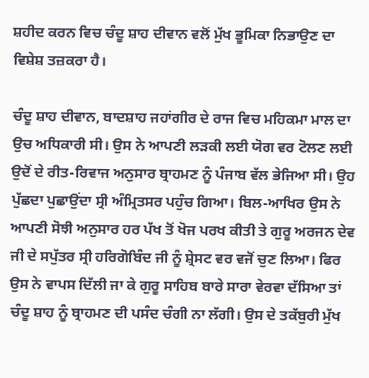ਸ਼ਹੀਦ ਕਰਨ ਵਿਚ ਚੰਦੂ ਸ਼ਾਹ ਦੀਵਾਨ ਵਲੋਂ ਮੁੱਖ ਭੂਮਿਕਾ ਨਿਭਾਉਣ ਦਾ ਵਿਸ਼ੇਸ਼ ਤਜ਼ਕਰਾ ਹੈ।

ਚੰਦੂ ਸ਼ਾਹ ਦੀਵਾਨ, ਬਾਦਸ਼ਾਹ ਜਹਾਂਗੀਰ ਦੇ ਰਾਜ ਵਿਚ ਮਹਿਕਮਾ ਮਾਲ ਦਾ ਉਚ ਅਧਿਕਾਰੀ ਸੀ। ਉਸ ਨੇ ਆਪਣੀ ਲੜਕੀ ਲਈ ਯੋਗ ਵਰ ਟੋਲਣ ਲਈ ਉਦੋਂ ਦੇ ਰੀਤ-ਰਿਵਾਜ ਅਨੁਸਾਰ ਬ੍ਰਾਹਮਣ ਨੂੰ ਪੰਜਾਬ ਵੱਲ ਭੇਜਿਆ ਸੀ। ਉਹ ਪੁੱਛਦਾ ਪੁਛਾਉਂਦਾ ਸ੍ਰੀ ਅੰਮ੍ਰਿਤਸਰ ਪਹੁੰਚ ਗਿਆ। ਬਿਲ-ਆਖਿਰ ਉਸ ਨੇ ਆਪਣੀ ਸੋਝੀ ਅਨੁਸਾਰ ਹਰ ਪੱਖ ਤੋਂ ਖੋਜ ਪਰਖ ਕੀਤੀ ਤੇ ਗੁਰੂ ਅਰਜਨ ਦੇਵ ਜੀ ਦੇ ਸਪੁੱਤਰ ਸ੍ਰੀ ਹਰਿਗੋਬਿੰਦ ਜੀ ਨੂੰ ਸ਼੍ਰੇਸਟ ਵਰ ਵਜੋਂ ਚੁਣ ਲਿਆ। ਫਿਰ ਉਸ ਨੇ ਵਾਪਸ ਦਿੱਲੀ ਜਾ ਕੇ ਗੁਰੂ ਸਾਹਿਬ ਬਾਰੇ ਸਾਰਾ ਵੇਰਵਾ ਦੱਸਿਆ ਤਾਂ ਚੰਦੂ ਸ਼ਾਹ ਨੂੰ ਬ੍ਰਾਹਮਣ ਦੀ ਪਸੰਦ ਚੰਗੀ ਨਾ ਲੱਗੀ। ਉਸ ਦੇ ਤਕੱਬੁਰੀ ਮੁੱਖ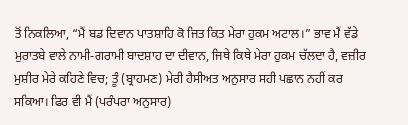ਤੋਂ ਨਿਕਲਿਆ, “ਮੈਂ ਬਡ ਦਿਵਾਨ ਪਾਤਸ਼ਾਹਿ ਕੋ ਜਿਤ ਕਿਤ ਮੇਰਾ ਹੁਕਮ ਅਟਾਲ।” ਭਾਵ ਮੈਂ ਵੱਡੇ ਮੁਰਾਤਬੇ ਵਾਲੇ ਨਾਮੀ-ਗਰਾਮੀ ਬਾਦਸ਼ਾਹ ਦਾ ਦੀਵਾਨ, ਜਿਥੇ ਕਿਥੇ ਮੇਰਾ ਹੁਕਮ ਚੱਲਦਾ ਹੈ, ਵਜ਼ੀਰ ਮੁਸ਼ੀਰ ਮੇਰੇ ਕਹਿਣੇ ਵਿਚ; ਤੂੰ (ਬ੍ਰਾਹਮਣ) ਮੇਰੀ ਹੈਸੀਅਤ ਅਨੁਸਾਰ ਸਹੀ ਪਛਾਨ ਨਹੀਂ ਕਰ ਸਕਿਆ। ਫਿਰ ਵੀ ਮੈਂ (ਪਰੰਪਰਾ ਅਨੁਸਾਰ)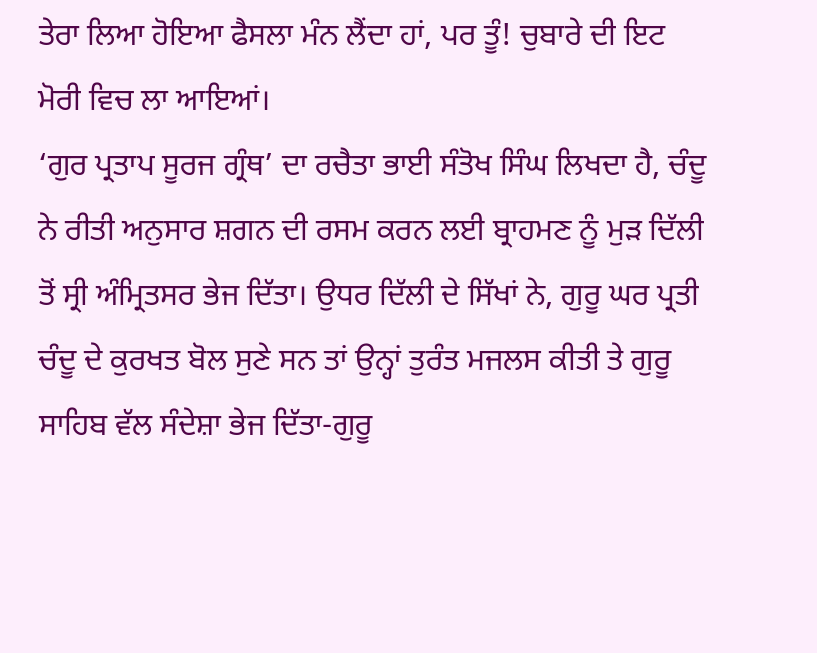ਤੇਰਾ ਲਿਆ ਹੋਇਆ ਫੈਸਲਾ ਮੰਨ ਲੈਂਦਾ ਹਾਂ, ਪਰ ਤੂੰ! ਚੁਬਾਰੇ ਦੀ ਇਟ ਮੋਰੀ ਵਿਚ ਲਾ ਆਇਆਂ।
‘ਗੁਰ ਪ੍ਰਤਾਪ ਸੂਰਜ ਗ੍ਰੰਥ’ ਦਾ ਰਚੈਤਾ ਭਾਈ ਸੰਤੋਖ ਸਿੰਘ ਲਿਖਦਾ ਹੈ, ਚੰਦੂ ਨੇ ਰੀਤੀ ਅਨੁਸਾਰ ਸ਼ਗਨ ਦੀ ਰਸਮ ਕਰਨ ਲਈ ਬ੍ਰਾਹਮਣ ਨੂੰ ਮੁੜ ਦਿੱਲੀ ਤੋਂ ਸ੍ਰੀ ਅੰਮ੍ਰਿਤਸਰ ਭੇਜ ਦਿੱਤਾ। ਉਧਰ ਦਿੱਲੀ ਦੇ ਸਿੱਖਾਂ ਨੇ, ਗੁਰੂ ਘਰ ਪ੍ਰਤੀ ਚੰਦੂ ਦੇ ਕੁਰਖਤ ਬੋਲ ਸੁਣੇ ਸਨ ਤਾਂ ਉਨ੍ਹਾਂ ਤੁਰੰਤ ਮਜਲਸ ਕੀਤੀ ਤੇ ਗੁਰੂ ਸਾਹਿਬ ਵੱਲ ਸੰਦੇਸ਼ਾ ਭੇਜ ਦਿੱਤਾ-ਗੁਰੂ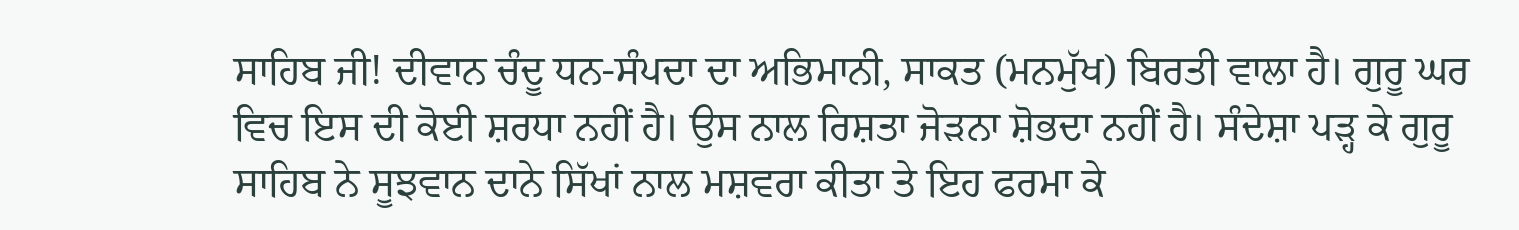ਸਾਹਿਬ ਜੀ! ਦੀਵਾਨ ਚੰਦੂ ਧਨ-ਸੰਪਦਾ ਦਾ ਅਭਿਮਾਨੀ, ਸਾਕਤ (ਮਨਮੁੱਖ) ਬਿਰਤੀ ਵਾਲਾ ਹੈ। ਗੁਰੂ ਘਰ ਵਿਚ ਇਸ ਦੀ ਕੋਈ ਸ਼ਰਧਾ ਨਹੀਂ ਹੈ। ਉਸ ਨਾਲ ਰਿਸ਼ਤਾ ਜੋੜਨਾ ਸ਼ੋਭਦਾ ਨਹੀਂ ਹੈ। ਸੰਦੇਸ਼ਾ ਪੜ੍ਹ ਕੇ ਗੁਰੂ ਸਾਹਿਬ ਨੇ ਸੂਝਵਾਨ ਦਾਨੇ ਸਿੱਖਾਂ ਨਾਲ ਮਸ਼ਵਰਾ ਕੀਤਾ ਤੇ ਇਹ ਫਰਮਾ ਕੇ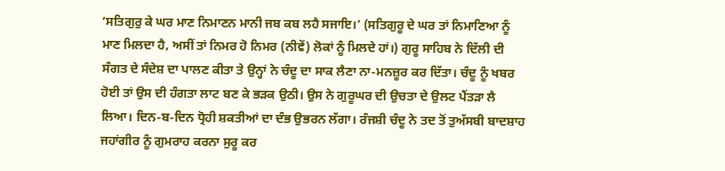‘ਸਤਿਗੁਰੁ ਕੇ ਘਰ ਮਾਣ ਨਿਮਾਣਨ ਮਾਨੀ ਜਬ ਕਬ ਲਹੈ ਸਜਾਇ।’ (ਸਤਿਗੁਰੂ ਦੇ ਘਰ ਤਾਂ ਨਿਮਾਣਿਆ ਨੂੰ ਮਾਣ ਮਿਲਦਾ ਹੈ, ਅਸੀਂ ਤਾਂ ਨਿਮਰ ਹੋ ਨਿਮਰ (ਨੀਵੇਂ) ਲੋਕਾਂ ਨੂੰ ਮਿਲਦੇ ਹਾਂ।) ਗੁਰੂ ਸਾਹਿਬ ਨੇ ਦਿੱਲੀ ਦੀ ਸੰਗਤ ਦੇ ਸੰਦੇਸ਼ ਦਾ ਪਾਲਣ ਕੀਤਾ ਤੇ ਉਨ੍ਹਾਂ ਨੇ ਚੰਦੂ ਦਾ ਸਾਕ ਲੈਣਾ ਨਾ-ਮਨਜ਼ੂਰ ਕਰ ਦਿੱਤਾ। ਚੰਦੂ ਨੂੰ ਖਬਰ ਹੋਈ ਤਾਂ ਉਸ ਦੀ ਹੰਗਤਾ ਲਾਟ ਬਣ ਕੇ ਭੜਕ ਉਠੀ। ਉਸ ਨੇ ਗੁਰੂਘਰ ਦੀ ਉਚਤਾ ਦੇ ਉਲਟ ਪੈਂਤੜਾ ਲੈ ਲਿਆ। ਦਿਨ-ਬ-ਦਿਨ ਧ੍ਰੋਹੀ ਸ਼ਕਤੀਆਂ ਦਾ ਦੰਭ ਉਭਰਨ ਲੱਗਾ। ਰੰਜਸ਼ੀ ਚੰਦੂ ਨੇ ਤਦ ਤੋਂ ਤੁਅੱਸਬੀ ਬਾਦਸ਼ਾਹ ਜਹਾਂਗੀਰ ਨੂੰ ਗੁਮਰਾਹ ਕਰਨਾ ਸੁਰੂ ਕਰ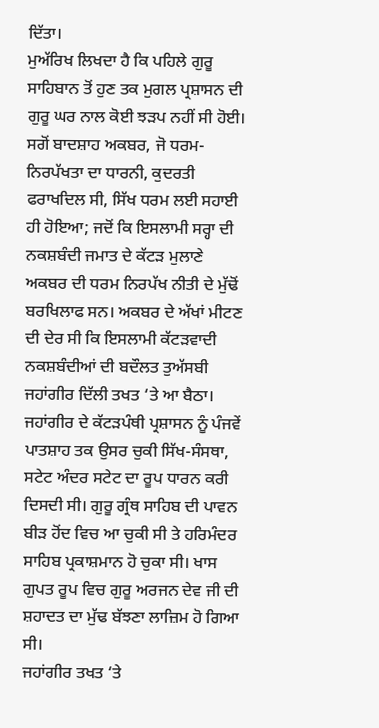ਦਿੱਤਾ।
ਮੁਅੱਰਿਖ ਲਿਖਦਾ ਹੈ ਕਿ ਪਹਿਲੇ ਗੁਰੂ ਸਾਹਿਬਾਨ ਤੋਂ ਹੁਣ ਤਕ ਮੁਗਲ ਪ੍ਰਸ਼ਾਸਨ ਦੀ ਗੁਰੂ ਘਰ ਨਾਲ ਕੋਈ ਝੜਪ ਨਹੀਂ ਸੀ ਹੋਈ। ਸਗੋਂ ਬਾਦਸ਼ਾਹ ਅਕਬਰ, ਜੋ ਧਰਮ-ਨਿਰਪੱਖਤਾ ਦਾ ਧਾਰਨੀ, ਕੁਦਰਤੀ ਫਰਾਖਦਿਲ ਸੀ, ਸਿੱਖ ਧਰਮ ਲਈ ਸਹਾਈ ਹੀ ਹੋਇਆ; ਜਦੋਂ ਕਿ ਇਸਲਾਮੀ ਸਰ੍ਹਾ ਦੀ ਨਕਸ਼ਬੰਦੀ ਜਮਾਤ ਦੇ ਕੱਟੜ ਮੁਲਾਣੇ ਅਕਬਰ ਦੀ ਧਰਮ ਨਿਰਪੱਖ ਨੀਤੀ ਦੇ ਮੁੱਢੋਂ ਬਰਖਿਲਾਫ ਸਨ। ਅਕਬਰ ਦੇ ਅੱਖਾਂ ਮੀਟਣ ਦੀ ਦੇਰ ਸੀ ਕਿ ਇਸਲਾਮੀ ਕੱਟੜਵਾਦੀ ਨਕਸ਼ਬੰਦੀਆਂ ਦੀ ਬਦੌਲਤ ਤੁਅੱਸਬੀ ਜਹਾਂਗੀਰ ਦਿੱਲੀ ਤਖਤ ‘ਤੇ ਆ ਬੈਠਾ। ਜਹਾਂਗੀਰ ਦੇ ਕੱਟੜਪੰਥੀ ਪ੍ਰਸ਼ਾਸਨ ਨੂੰ ਪੰਜਵੇਂ ਪਾਤਸ਼ਾਹ ਤਕ ਉਸਰ ਚੁਕੀ ਸਿੱਖ-ਸੰਸਥਾ, ਸਟੇਟ ਅੰਦਰ ਸਟੇਟ ਦਾ ਰੂਪ ਧਾਰਨ ਕਰੀ ਦਿਸਦੀ ਸੀ। ਗੁਰੂ ਗ੍ਰੰਥ ਸਾਹਿਬ ਦੀ ਪਾਵਨ ਬੀੜ ਹੋਂਦ ਵਿਚ ਆ ਚੁਕੀ ਸੀ ਤੇ ਹਰਿਮੰਦਰ ਸਾਹਿਬ ਪ੍ਰਕਾਸ਼ਮਾਨ ਹੋ ਚੁਕਾ ਸੀ। ਖਾਸ ਗੁਪਤ ਰੂਪ ਵਿਚ ਗੁਰੂ ਅਰਜਨ ਦੇਵ ਜੀ ਦੀ ਸ਼ਹਾਦਤ ਦਾ ਮੁੱਢ ਬੱਝਣਾ ਲਾਜ਼ਿਮ ਹੋ ਗਿਆ ਸੀ।
ਜਹਾਂਗੀਰ ਤਖਤ ‘ਤੇ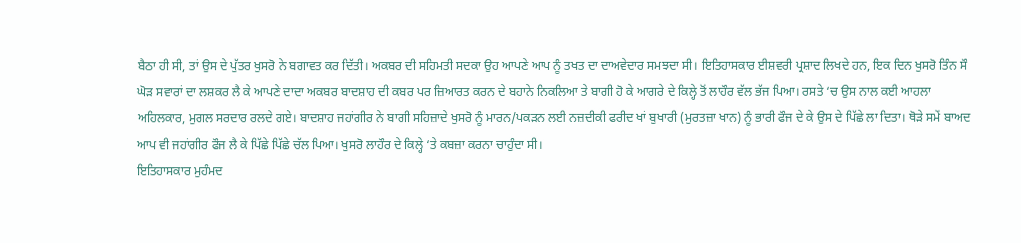ਬੈਠਾ ਹੀ ਸੀ, ਤਾਂ ਉਸ ਦੇ ਪੁੱਤਰ ਖੁਸਰੋ ਨੇ ਬਗਾਵਤ ਕਰ ਦਿੱਤੀ। ਅਕਬਰ ਦੀ ਸਹਿਮਤੀ ਸਦਕਾ ਉਹ ਆਪਣੇ ਆਪ ਨੂੰ ਤਖਤ ਦਾ ਦਾਅਵੇਦਾਰ ਸਮਝਦਾ ਸੀ। ਇਤਿਹਾਸਕਾਰ ਈਸ਼ਵਰੀ ਪ੍ਰਸ਼ਾਦ ਲਿਖਦੇ ਹਨ, ਇਕ ਦਿਨ ਖੁਸਰੋ ਤਿੰਨ ਸੌ ਘੋੜ ਸਵਾਰਾਂ ਦਾ ਲਸ਼ਕਰ ਲੈ ਕੇ ਆਪਣੇ ਦਾਦਾ ਅਕਬਰ ਬਾਦਸ਼ਾਹ ਦੀ ਕਬਰ ਪਰ ਜ਼ਿਆਰਤ ਕਰਨ ਦੇ ਬਹਾਨੇ ਨਿਕਲਿਆ ਤੇ ਬਾਗੀ ਹੋ ਕੇ ਆਗਰੇ ਦੇ ਕਿਲ੍ਹੇ ਤੋਂ ਲਾਹੌਰ ਵੱਲ ਭੱਜ ਪਿਆ। ਰਸਤੇ ‘ਚ ਉਸ ਨਾਲ ਕਈ ਆਹਲਾ ਅਹਿਲਕਾਰ, ਮੁਗਲ ਸਰਦਾਰ ਰਲਦੇ ਗਏ। ਬਾਦਸ਼ਾਹ ਜਹਾਂਗੀਰ ਨੇ ਬਾਗੀ ਸਹਿਜ਼ਾਦੇ ਖੁਸਰੋ ਨੂੰ ਮਾਰਨ/ਪਕੜਨ ਲਈ ਨਜ਼ਦੀਕੀ ਫਰੀਦ ਖਾਂ ਬੁਖਾਰੀ (ਮੁਰਤਜ਼ਾ ਖਾਨ) ਨੂੰ ਭਾਰੀ ਫੌਜ ਦੇ ਕੇ ਉਸ ਦੇ ਪਿੱਛੇ ਲਾ ਦਿਤਾ। ਥੋੜੇ ਸਮੇਂ ਬਾਅਦ ਆਪ ਵੀ ਜਹਾਂਗੀਰ ਫੌਜ ਲੈ ਕੇ ਪਿੱਛੇ ਪਿੱਛੇ ਚੱਲ ਪਿਆ। ਖੁਸਰੋ ਲਾਹੌਰ ਦੇ ਕਿਲ੍ਹੇ ‘ਤੇ ਕਬਜ਼ਾ ਕਰਨਾ ਚਾਹੁੰਦਾ ਸੀ।
ਇਤਿਹਾਸਕਾਰ ਮੁਹੰਮਦ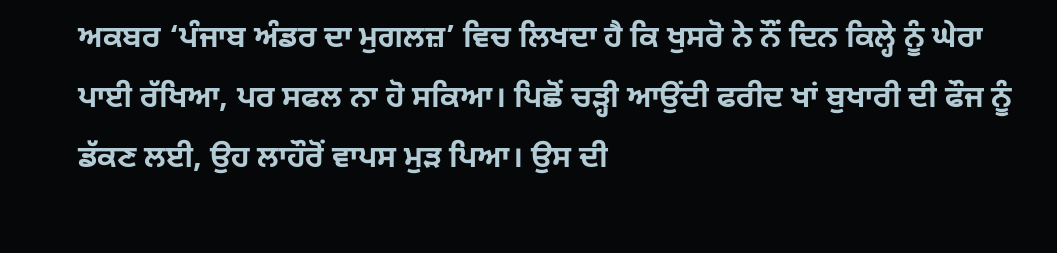ਅਕਬਰ ‘ਪੰਜਾਬ ਅੰਡਰ ਦਾ ਮੁਗਲਜ਼’ ਵਿਚ ਲਿਖਦਾ ਹੈ ਕਿ ਖੁਸਰੋ ਨੇ ਨੌਂ ਦਿਨ ਕਿਲ੍ਹੇ ਨੂੰ ਘੇਰਾ ਪਾਈ ਰੱਖਿਆ, ਪਰ ਸਫਲ ਨਾ ਹੋ ਸਕਿਆ। ਪਿਛੋਂ ਚੜ੍ਹੀ ਆਉਂਦੀ ਫਰੀਦ ਖਾਂ ਬੁਖਾਰੀ ਦੀ ਫੌਜ ਨੂੰ ਡੱਕਣ ਲਈ, ਉਹ ਲਾਹੌਰੋਂ ਵਾਪਸ ਮੁੜ ਪਿਆ। ਉਸ ਦੀ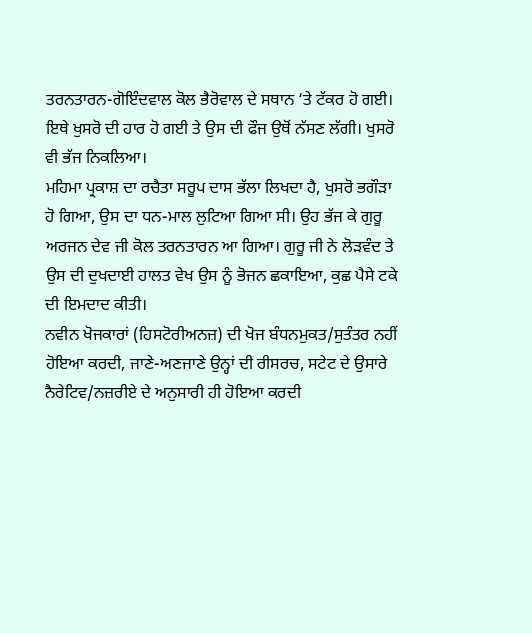ਤਰਨਤਾਰਨ-ਗੋਇੰਦਵਾਲ ਕੋਲ ਭੈਰੋਵਾਲ ਦੇ ਸਥਾਨ ‘ਤੇ ਟੱਕਰ ਹੋ ਗਈ। ਇਥੇ ਖੁਸਰੋ ਦੀ ਹਾਰ ਹੋ ਗਈ ਤੇ ਉਸ ਦੀ ਫੌਜ ਉਥੋਂ ਨੱਸਣ ਲੱਗੀ। ਖੁਸਰੋ ਵੀ ਭੱਜ ਨਿਕਲਿਆ।
ਮਹਿਮਾ ਪ੍ਰਕਾਸ਼ ਦਾ ਰਚੈਤਾ ਸਰੂਪ ਦਾਸ ਭੱਲਾ ਲਿਖਦਾ ਹੈ, ਖੁਸਰੋ ਭਗੌੜਾ ਹੋ ਗਿਆ, ਉਸ ਦਾ ਧਨ-ਮਾਲ ਲੁਟਿਆ ਗਿਆ ਸੀ। ਉਹ ਭੱਜ ਕੇ ਗੁਰੂ ਅਰਜਨ ਦੇਵ ਜੀ ਕੋਲ ਤਰਨਤਾਰਨ ਆ ਗਿਆ। ਗੁਰੂ ਜੀ ਨੇ ਲੋੜਵੰਦ ਤੇ ਉਸ ਦੀ ਦੁਖਦਾਈ ਹਾਲਤ ਵੇਖ ਉਸ ਨੂੰ ਭੋਜਨ ਛਕਾਇਆ, ਕੁਛ ਪੈਸੇ ਟਕੇ ਦੀ ਇਮਦਾਦ ਕੀਤੀ।
ਨਵੀਨ ਖੋਜਕਾਰਾਂ (ਹਿਸਟੋਰੀਅਨਜ਼) ਦੀ ਖੋਜ ਬੰਧਨਮੁਕਤ/ਸੁਤੰਤਰ ਨਹੀਂ ਹੋਇਆ ਕਰਦੀ, ਜਾਣੇ-ਅਣਜਾਣੇ ਉਨ੍ਹਾਂ ਦੀ ਰੀਸਰਚ, ਸਟੇਟ ਦੇ ਉਸਾਰੇ ਨੈਰੇਟਿਵ/ਨਜ਼ਰੀਏ ਦੇ ਅਨੁਸਾਰੀ ਹੀ ਹੋਇਆ ਕਰਦੀ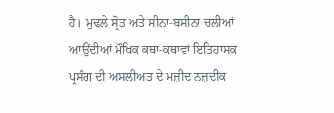ਹੈ। ਮੁਢਲੇ ਸ੍ਰੋਤ ਅਤੇ ਸੀਨਾ-ਬਸੀਨਾ ਚਲੀਆਂ ਆਉਂਦੀਆਂ ਮੌਖਿਕ ਕਥਾ-ਕਥਾਵਾਂ ਇਤਿਹਾਸਕ ਪ੍ਰਸੰਗ ਦੀ ਅਸਲੀਅਤ ਦੇ ਮਜ਼ੀਦ ਨਜ਼ਦੀਕ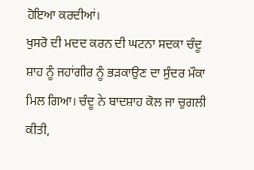ਹੋਇਆ ਕਰਦੀਆਂ।
ਖੁਸਰੋ ਦੀ ਮਦਦ ਕਰਨ ਦੀ ਘਟਨਾ ਸਦਕਾ ਚੰਦੂ ਸ਼ਾਹ ਨੂੰ ਜਹਾਂਗੀਰ ਨੂੰ ਭੜਕਾਉਣ ਦਾ ਸੁੰਦਰ ਮੌਕਾ ਮਿਲ ਗਿਆ। ਚੰਦੂ ਨੇ ਬਾਦਸ਼ਾਹ ਕੋਲ ਜਾ ਚੁਗਲੀ ਕੀਤੀ,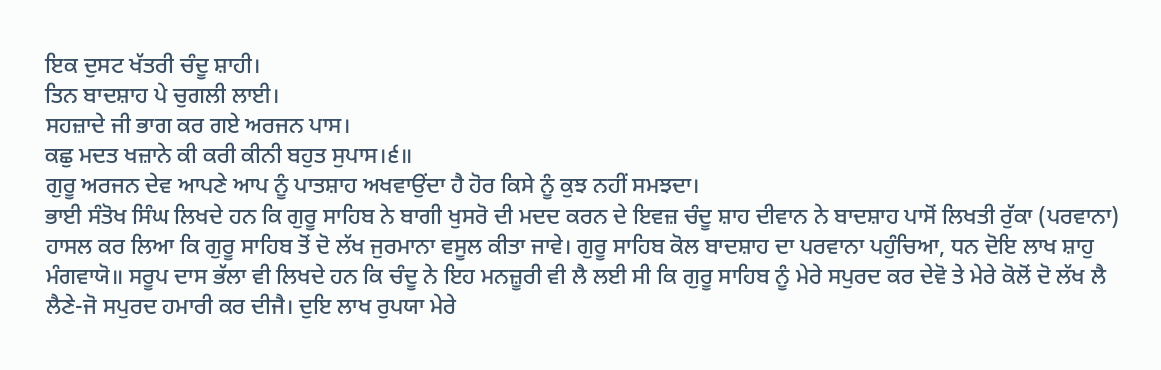ਇਕ ਦੁਸਟ ਖੱਤਰੀ ਚੰਦੂ ਸ਼ਾਹੀ।
ਤਿਨ ਬਾਦਸ਼ਾਹ ਪੇ ਚੁਗਲੀ ਲਾਈ।
ਸਹਜ਼ਾਦੇ ਜੀ ਭਾਗ ਕਰ ਗਏ ਅਰਜਨ ਪਾਸ।
ਕਛੁ ਮਦਤ ਖਜ਼ਾਨੇ ਕੀ ਕਰੀ ਕੀਨੀ ਬਹੁਤ ਸੁਪਾਸ।੬॥
ਗੁਰੂ ਅਰਜਨ ਦੇਵ ਆਪਣੇ ਆਪ ਨੂੰ ਪਾਤਸ਼ਾਹ ਅਖਵਾਉਂਦਾ ਹੈ ਹੋਰ ਕਿਸੇ ਨੂੰ ਕੁਝ ਨਹੀਂ ਸਮਝਦਾ।
ਭਾਈ ਸੰਤੋਖ ਸਿੰਘ ਲਿਖਦੇ ਹਨ ਕਿ ਗੁਰੂ ਸਾਹਿਬ ਨੇ ਬਾਗੀ ਖੁਸਰੋ ਦੀ ਮਦਦ ਕਰਨ ਦੇ ਇਵਜ਼ ਚੰਦੂ ਸ਼ਾਹ ਦੀਵਾਨ ਨੇ ਬਾਦਸ਼ਾਹ ਪਾਸੋਂ ਲਿਖਤੀ ਰੁੱਕਾ (ਪਰਵਾਨਾ) ਹਾਸਲ ਕਰ ਲਿਆ ਕਿ ਗੁਰੂ ਸਾਹਿਬ ਤੋਂ ਦੋ ਲੱਖ ਜੁਰਮਾਨਾ ਵਸੂਲ ਕੀਤਾ ਜਾਵੇ। ਗੁਰੂ ਸਾਹਿਬ ਕੋਲ ਬਾਦਸ਼ਾਹ ਦਾ ਪਰਵਾਨਾ ਪਹੁੰਚਿਆ, ਧਨ ਦੋਇ ਲਾਖ ਸ਼ਾਹੁ ਮੰਗਵਾਯੋ॥ ਸਰੂਪ ਦਾਸ ਭੱਲਾ ਵੀ ਲਿਖਦੇ ਹਨ ਕਿ ਚੰਦੂ ਨੇ ਇਹ ਮਨਜ਼ੂਰੀ ਵੀ ਲੈ ਲਈ ਸੀ ਕਿ ਗੁਰੂ ਸਾਹਿਬ ਨੂੰ ਮੇਰੇ ਸਪੁਰਦ ਕਰ ਦੇਵੋ ਤੇ ਮੇਰੇ ਕੋਲੋਂ ਦੋ ਲੱਖ ਲੈ ਲੈਣੇ-ਜੋ ਸਪੁਰਦ ਹਮਾਰੀ ਕਰ ਦੀਜੈ। ਦੁਇ ਲਾਖ ਰੁਪਯਾ ਮੇਰੇ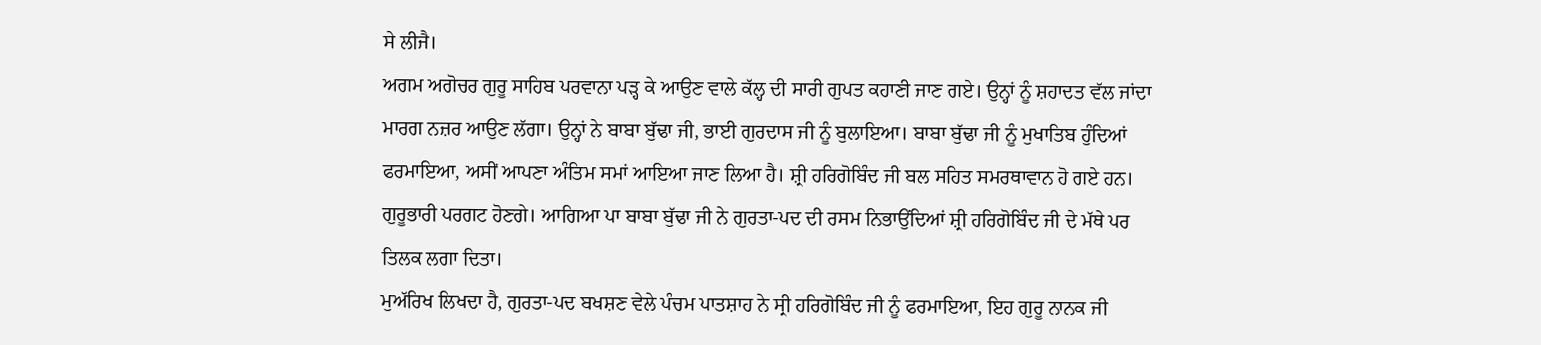ਸੇ ਲੀਜੈ।
ਅਗਮ ਅਗੋਚਰ ਗੁਰੂ ਸਾਹਿਬ ਪਰਵਾਨਾ ਪੜ੍ਹ ਕੇ ਆਉਣ ਵਾਲੇ ਕੱਲ੍ਹ ਦੀ ਸਾਰੀ ਗੁਪਤ ਕਹਾਣੀ ਜਾਣ ਗਏ। ਉਨ੍ਹਾਂ ਨੂੰ ਸ਼ਹਾਦਤ ਵੱਲ ਜਾਂਦਾ ਮਾਰਗ ਨਜ਼ਰ ਆਉਣ ਲੱਗਾ। ਉਨ੍ਹਾਂ ਨੇ ਬਾਬਾ ਬੁੱਢਾ ਜੀ, ਭਾਈ ਗੁਰਦਾਸ ਜੀ ਨੂੰ ਬੁਲਾਇਆ। ਬਾਬਾ ਬੁੱਢਾ ਜੀ ਨੂੰ ਮੁਖਾਤਿਬ ਹੁੰਦਿਆਂ ਫਰਮਾਇਆ, ਅਸੀਂ ਆਪਣਾ ਅੰਤਿਮ ਸਮਾਂ ਆਇਆ ਜਾਣ ਲਿਆ ਹੈ। ਸ਼੍ਰੀ ਹਰਿਗੋਬਿੰਦ ਜੀ ਬਲ ਸਹਿਤ ਸਮਰਥਾਵਾਨ ਹੋ ਗਏ ਹਨ। ਗੁਰੂਭਾਰੀ ਪਰਗਟ ਹੋਣਗੇ। ਆਗਿਆ ਪਾ ਬਾਬਾ ਬੁੱਢਾ ਜੀ ਨੇ ਗੁਰਤਾ-ਪਦ ਦੀ ਰਸਮ ਨਿਭਾਉਂਦਿਆਂ ਸ਼੍ਰੀ ਹਰਿਗੋਬਿੰਦ ਜੀ ਦੇ ਮੱਥੇ ਪਰ ਤਿਲਕ ਲਗਾ ਦਿਤਾ।
ਮੁਅੱਰਿਖ ਲਿਖਦਾ ਹੈ, ਗੁਰਤਾ-ਪਦ ਬਖਸ਼ਣ ਵੇਲੇ ਪੰਚਮ ਪਾਤਸ਼ਾਹ ਨੇ ਸ੍ਰੀ ਹਰਿਗੋਬਿੰਦ ਜੀ ਨੂੰ ਫਰਮਾਇਆ, ਇਹ ਗੁਰੂ ਨਾਨਕ ਜੀ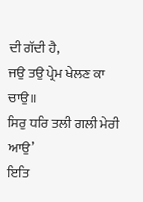ਦੀ ਗੱਦੀ ਹੈ,
ਜਉ ਤਉ ਪ੍ਰੇਮ ਖੇਲਣ ਕਾ ਚਾਉ॥
ਸਿਰੁ ਧਰਿ ਤਲੀ ਗਲੀ ਮੇਰੀ ਆਉ’
ਇਤਿ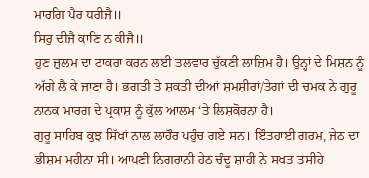ਮਾਰਗਿ ਪੈਰ ਧਰੀਜੈ॥
ਸਿਰੁ ਦੀਜੈ ਕਾਣਿ ਨ ਕੀਜੈ॥
ਹੁਣ ਜ਼ੁਲਮ ਦਾ ਟਾਕਰਾ ਕਰਨ ਲਈ ਤਲਵਾਰ ਚੁੱਕਣੀ ਲਾਜ਼ਿਮ ਹੈ। ਉਨ੍ਹਾਂ ਦੇ ਮਿਸ਼ਨ ਨੂੰ ਅੱਗੇ ਲੈ ਕੇ ਜਾਣਾ ਹੈ। ਭਗਤੀ ਤੇ ਸ਼ਕਤੀ ਦੀਆਂ ਸ਼ਮਸ਼ੀਰਾਂ/ਤੇਗਾਂ ਦੀ ਚਮਕ ਨੇ ਗੁਰੂ ਨਾਨਕ ਮਾਰਗ ਦੇ ਪ੍ਰਕਾਸ਼ ਨੂੰ ਕੁੱਲ ਆਲਮ ‘ਤੇ ਲਿਸ਼ਕੋਰਨਾ ਹੈ।
ਗੁਰੂ ਸਾਹਿਬ ਕੁਝ ਸਿੱਖਾਂ ਨਾਲ ਲਾਹੌਰ ਪਹੁੰਚ ਗਏ ਸਨ। ਇੰਤਹਾਈ ਗਰਮ, ਜੇਠ ਦਾ ਭੀਸ਼ਮ ਮਹੀਨਾ ਸੀ। ਆਪਣੀ ਨਿਗਰਾਨੀ ਹੇਠ ਚੰਦੂ ਸ਼ਾਹੀ ਨੇ ਸਖਤ ਤਸੀਹੇ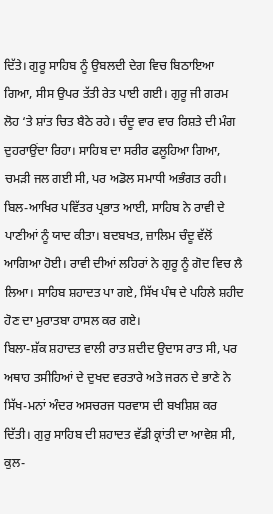ਦਿੱਤੇ। ਗੁਰੂ ਸਾਹਿਬ ਨੂੰ ਉਬਲਦੀ ਦੇਗ ਵਿਚ ਬਿਠਾਇਆ ਗਿਆ, ਸੀਸ ਉਪਰ ਤੱਤੀ ਰੇਤ ਪਾਈ ਗਈ। ਗੁਰੂ ਜੀ ਗਰਮ ਲੋਹ ‘ਤੇ ਸ਼ਾਂਤ ਚਿਤ ਬੈਠੇ ਰਹੇ। ਚੰਦੂ ਵਾਰ ਵਾਰ ਰਿਸ਼ਤੇ ਦੀ ਮੰਗ ਦੁਹਰਾਉਂਦਾ ਰਿਹਾ। ਸਾਹਿਬ ਦਾ ਸਰੀਰ ਫਲੂਹਿਆ ਗਿਆ, ਚਮੜੀ ਜਲ ਗਈ ਸੀ, ਪਰ ਅਡੋਲ ਸਮਾਧੀ ਅਭੰਗਤ ਰਹੀ।
ਬਿਲ-ਆਖਿਰ ਪਵਿੱਤਰ ਪ੍ਰਭਾਤ ਆਈ, ਸਾਹਿਬ ਨੇ ਰਾਵੀ ਦੇ ਪਾਣੀਆਂ ਨੂੰ ਯਾਦ ਕੀਤਾ। ਬਦਬਖਤ, ਜ਼ਾਲਿਮ ਚੰਦੂ ਵੱਲੋਂ ਆਗਿਆ ਹੋਈ। ਰਾਵੀ ਦੀਆਂ ਲਹਿਰਾਂ ਨੇ ਗੁਰੂ ਨੂੰ ਗੋਦ ਵਿਚ ਲੈ ਲਿਆ। ਸਾਹਿਬ ਸ਼ਹਾਦਤ ਪਾ ਗਏ, ਸਿੱਖ ਪੰਥ ਦੇ ਪਹਿਲੇ ਸ਼ਹੀਦ ਹੋਣ ਦਾ ਮੁਰਾਤਬਾ ਹਾਸਲ ਕਰ ਗਏ।
ਬਿਲਾ-ਸ਼ੱਕ ਸ਼ਹਾਦਤ ਵਾਲੀ ਰਾਤ ਸ਼ਦੀਦ ਉਦਾਸ ਰਾਤ ਸੀ, ਪਰ ਅਥਾਹ ਤਸੀਹਿਆਂ ਦੇ ਦੁਖਦ ਵਰਤਾਰੇ ਅਤੇ ਜਰਨ ਦੇ ਭਾਣੇ ਨੇ ਸਿੱਖ-ਮਨਾਂ ਅੰਦਰ ਅਸਚਰਜ ਧਰਵਾਸ ਦੀ ਬਖਸ਼ਿਸ਼ ਕਰ ਦਿੱਤੀ। ਗੁਰੁ ਸਾਹਿਬ ਦੀ ਸ਼ਹਾਦਤ ਵੱਡੀ ਕ੍ਰਾਂਤੀ ਦਾ ਆਵੇਸ਼ ਸੀ, ਕੁਲ-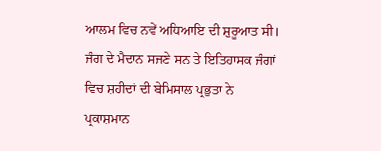ਆਲਮ ਵਿਚ ਨਵੇਂ ਅਧਿਆਇ ਦੀ ਸ਼ੁਰੂਆਤ ਸੀ। ਜੰਗ ਦੇ ਮੈਦਾਨ ਸਜਣੇ ਸਨ ਤੇ ਇਤਿਹਾਸਕ ਜੰਗਾਂ ਵਿਚ ਸ਼ਹੀਦਾਂ ਦੀ ਬੇਮਿਸਾਲ ਪ੍ਰਭੁਤਾ ਨੇ ਪ੍ਰਕਾਸ਼ਮਾਨ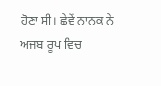ਹੋਣਾ ਸੀ। ਛੇਵੇਂ ਨਾਨਕ ਨੇ ਅਜਬ ਰੂਪ ਵਿਚ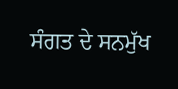ਸੰਗਤ ਦੇ ਸਨਮੁੱਖ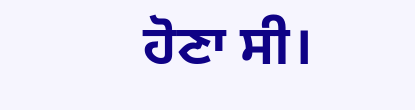ਹੋਣਾ ਸੀ।